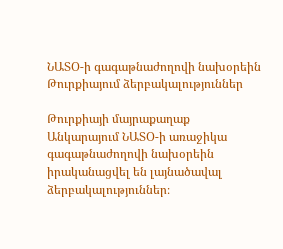ՆԱՏՕ-ի գագաթնաժողովի նախօրեին Թուրքիայում ձերբակալություններ

Թուրքիայի մայրաքաղաք Անկարայում ՆԱՏՕ-ի առաջիկա գագաթնաժողովի նախօրեին իրականացվել են լայնածավալ ձերբակալություններ։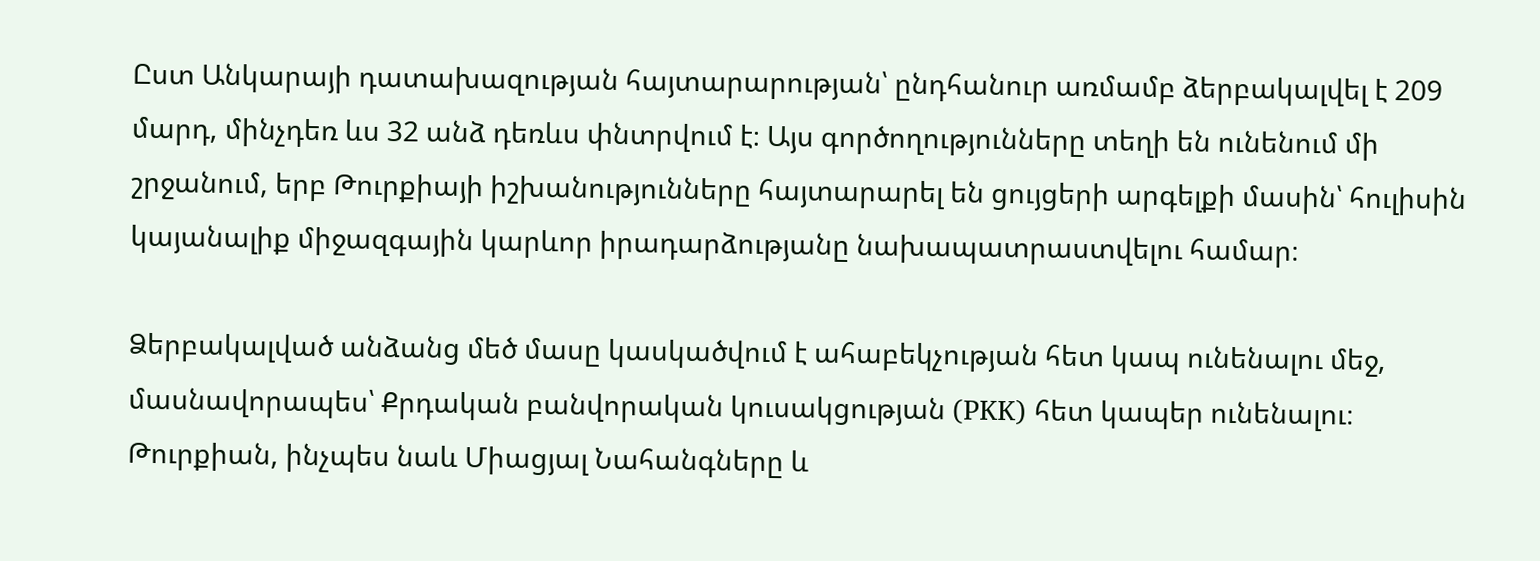Ըստ Անկարայի դատախազության հայտարարության՝ ընդհանուր առմամբ ձերբակալվել է 209 մարդ, մինչդեռ ևս 32 անձ դեռևս փնտրվում է։ Այս գործողությունները տեղի են ունենում մի շրջանում, երբ Թուրքիայի իշխանությունները հայտարարել են ցույցերի արգելքի մասին՝ հուլիսին կայանալիք միջազգային կարևոր իրադարձությանը նախապատրաստվելու համար։

Ձերբակալված անձանց մեծ մասը կասկածվում է ահաբեկչության հետ կապ ունենալու մեջ, մասնավորապես՝ Քրդական բանվորական կուսակցության (PKK) հետ կապեր ունենալու։ Թուրքիան, ինչպես նաև Միացյալ Նահանգները և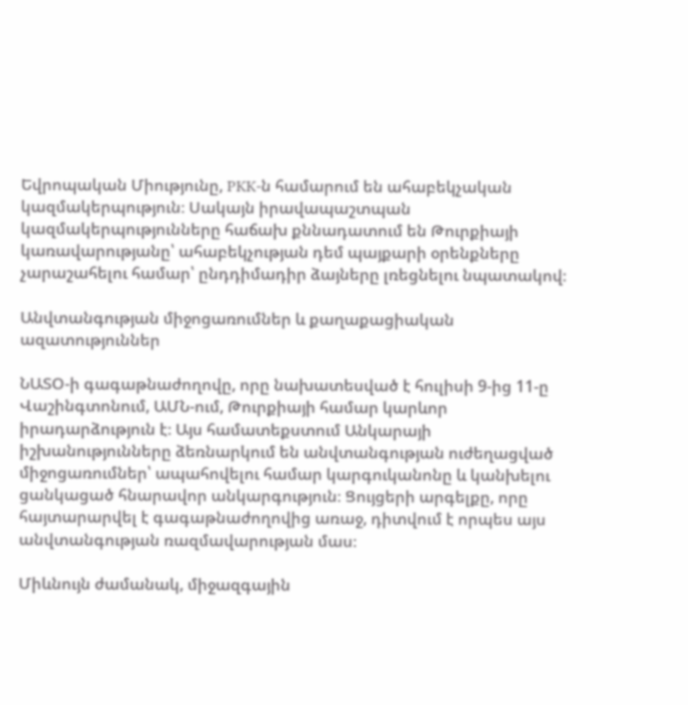Եվրոպական Միությունը, PKK-ն համարում են ահաբեկչական կազմակերպություն։ Սակայն իրավապաշտպան կազմակերպությունները հաճախ քննադատում են Թուրքիայի կառավարությանը՝ ահաբեկչության դեմ պայքարի օրենքները չարաշահելու համար՝ ընդդիմադիր ձայները լռեցնելու նպատակով։

Անվտանգության միջոցառումներ և քաղաքացիական ազատություններ

ՆԱՏՕ-ի գագաթնաժողովը, որը նախատեսված է հուլիսի 9-ից 11-ը Վաշինգտոնում, ԱՄՆ-ում, Թուրքիայի համար կարևոր իրադարձություն է։ Այս համատեքստում Անկարայի իշխանությունները ձեռնարկում են անվտանգության ուժեղացված միջոցառումներ՝ ապահովելու համար կարգուկանոնը և կանխելու ցանկացած հնարավոր անկարգություն։ Ցույցերի արգելքը, որը հայտարարվել է գագաթնաժողովից առաջ, դիտվում է որպես այս անվտանգության ռազմավարության մաս։

Միևնույն ժամանակ, միջազգային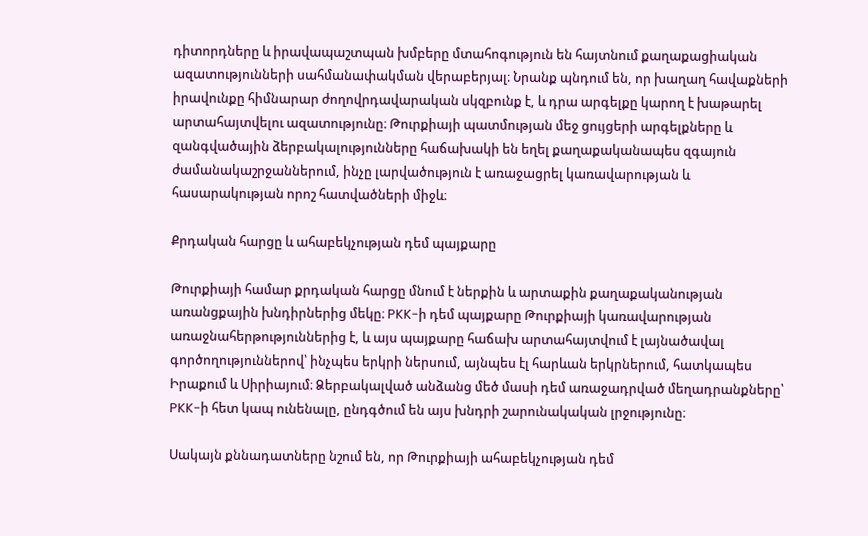դիտորդները և իրավապաշտպան խմբերը մտահոգություն են հայտնում քաղաքացիական ազատությունների սահմանափակման վերաբերյալ։ Նրանք պնդում են, որ խաղաղ հավաքների իրավունքը հիմնարար ժողովրդավարական սկզբունք է, և դրա արգելքը կարող է խաթարել արտահայտվելու ազատությունը։ Թուրքիայի պատմության մեջ ցույցերի արգելքները և զանգվածային ձերբակալությունները հաճախակի են եղել քաղաքականապես զգայուն ժամանակաշրջաններում, ինչը լարվածություն է առաջացրել կառավարության և հասարակության որոշ հատվածների միջև։

Քրդական հարցը և ահաբեկչության դեմ պայքարը

Թուրքիայի համար քրդական հարցը մնում է ներքին և արտաքին քաղաքականության առանցքային խնդիրներից մեկը։ PKK-ի դեմ պայքարը Թուրքիայի կառավարության առաջնահերթություններից է, և այս պայքարը հաճախ արտահայտվում է լայնածավալ գործողություններով՝ ինչպես երկրի ներսում, այնպես էլ հարևան երկրներում, հատկապես Իրաքում և Սիրիայում։ Ձերբակալված անձանց մեծ մասի դեմ առաջադրված մեղադրանքները՝ PKK-ի հետ կապ ունենալը, ընդգծում են այս խնդրի շարունակական լրջությունը։

Սակայն քննադատները նշում են, որ Թուրքիայի ահաբեկչության դեմ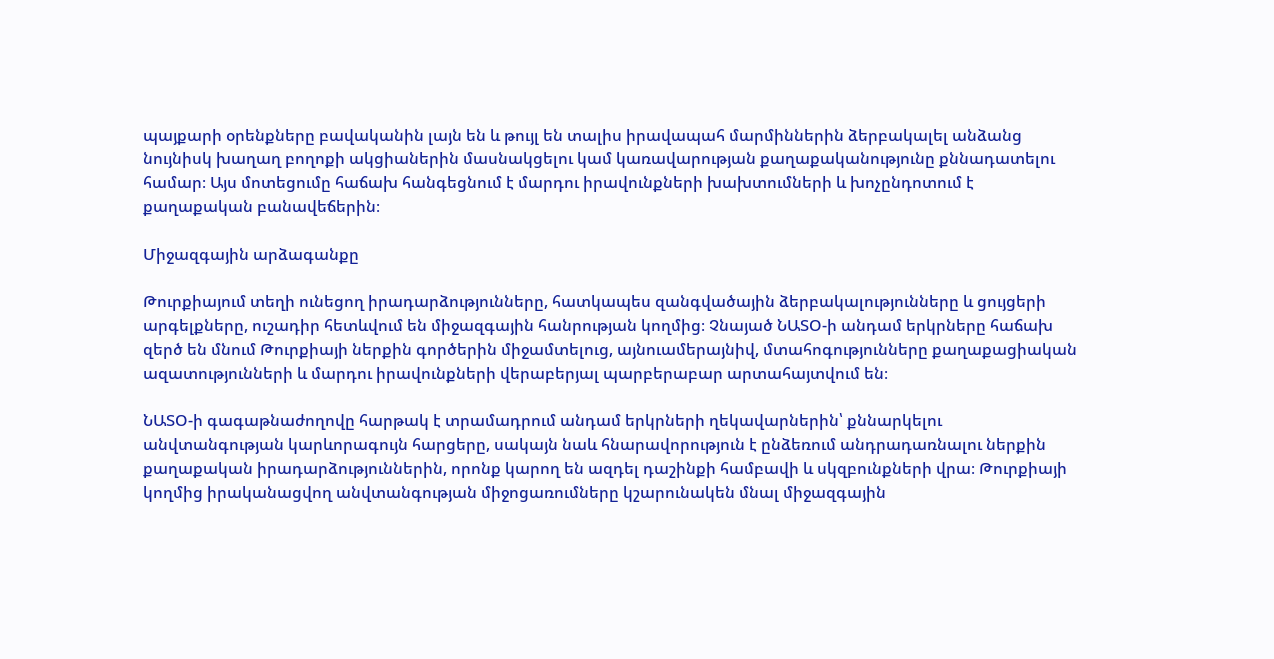պայքարի օրենքները բավականին լայն են և թույլ են տալիս իրավապահ մարմիններին ձերբակալել անձանց նույնիսկ խաղաղ բողոքի ակցիաներին մասնակցելու կամ կառավարության քաղաքականությունը քննադատելու համար։ Այս մոտեցումը հաճախ հանգեցնում է մարդու իրավունքների խախտումների և խոչընդոտում է քաղաքական բանավեճերին։

Միջազգային արձագանքը

Թուրքիայում տեղի ունեցող իրադարձությունները, հատկապես զանգվածային ձերբակալությունները և ցույցերի արգելքները, ուշադիր հետևվում են միջազգային հանրության կողմից։ Չնայած ՆԱՏՕ-ի անդամ երկրները հաճախ զերծ են մնում Թուրքիայի ներքին գործերին միջամտելուց, այնուամերայնիվ, մտահոգությունները քաղաքացիական ազատությունների և մարդու իրավունքների վերաբերյալ պարբերաբար արտահայտվում են։

ՆԱՏՕ-ի գագաթնաժողովը հարթակ է տրամադրում անդամ երկրների ղեկավարներին՝ քննարկելու անվտանգության կարևորագույն հարցերը, սակայն նաև հնարավորություն է ընձեռում անդրադառնալու ներքին քաղաքական իրադարձություններին, որոնք կարող են ազդել դաշինքի համբավի և սկզբունքների վրա։ Թուրքիայի կողմից իրականացվող անվտանգության միջոցառումները կշարունակեն մնալ միջազգային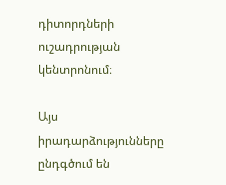դիտորդների ուշադրության կենտրոնում։

Այս իրադարձությունները ընդգծում են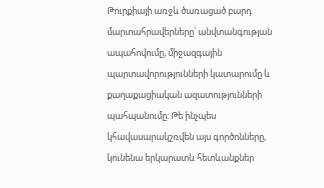Թուրքիայի առջև ծառացած բարդ մարտահրավերները՝ անվտանգության ապահովումը, միջազգային պարտավորությունների կատարումը և քաղաքացիական ազատությունների պահպանումը։ Թե ինչպես կհավասարակշռվեն այս գործոնները, կունենա երկարատև հետևանքներ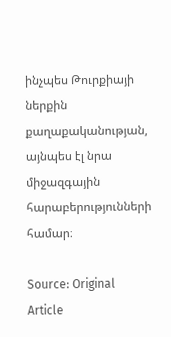ինչպես Թուրքիայի ներքին քաղաքականության, այնպես էլ նրա միջազգային հարաբերությունների համար։

Source: Original Article